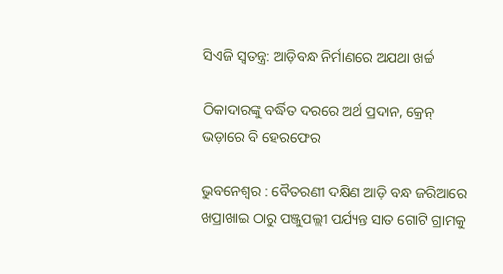ସିଏଜି ସ୍ୱତନ୍ତ୍ର: ଆଡ଼ିବନ୍ଧ ନିର୍ମାଣରେ ଅଯଥା ଖର୍ଚ୍ଚ

ଠିକାଦାରଙ୍କୁ ବର୍ଦ୍ଧିତ ଦରରେ ଅର୍ଥ ପ୍ରଦାନ, କ୍ରେନ୍‌ ଭଡ଼ାରେ ବି ହେରଫେର

ଭୁବନେଶ୍ବର : ବୈତରଣୀ ଦକ୍ଷିଣ ଆଡ଼ି ବନ୍ଧ ଜରିଆରେ ଖପ୍ରାଖାଇ ଠାରୁ ପଞ୍ଜୁପଲ୍ଲୀ ପର୍ଯ୍ୟନ୍ତ ସାତ ଗୋଟି ଗ୍ରାମକୁ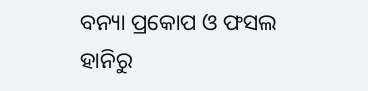ବନ୍ୟା ପ୍ରକୋପ ଓ ଫସଲ ହାନିରୁ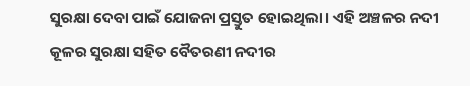ସୁରକ୍ଷା ଦେବା ପାଇଁ ଯୋଜନା ପ୍ରସ୍ତୁତ ହୋଇଥିଲା। ଏହି ଅଞ୍ଚଳର ନଦୀ କୂଳର ସୁରକ୍ଷା ସହିତ ବୈତରଣୀ ନଦୀର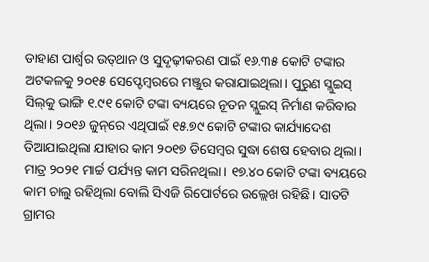ଡାହାଣ ପାର୍ଶ୍ବର ଉତ୍‌ଥାନ ଓ ସୁଦୃଢ଼ୀକରଣ ପାଇଁ ୧୬.୩୫ କୋଟି ଟଙ୍କାର ଅଟକଳକୁ ୨୦୧୫ ସେପ୍ଟେମ୍ବରରେ ମଞ୍ଜୁର କରାଯାଇଥିଲା। ପୁରୁଣ ସ୍ଲୁଇସ୍‌ ସିଲ୍‌କୁ ଭାଙ୍ଗି ୧.୯୧ କୋଟି ଟଙ୍କା ବ୍ୟୟରେ ନୂତନ ସ୍ଲୁଇସ୍‌ ନିର୍ମାଣ କରିବାର ଥିଲା। ୨୦୧୬ ଜୁନ୍‌ରେ ଏଥିପାଇଁ ୧୫.୭୯ କୋଟି ଟଙ୍କାର କାର୍ଯ୍ୟାଦେଶ ତିଆଯାଇଥିଲା ଯାହାର କାମ ୨୦୧୭ ଡିସେମ୍ବର ସୁଦ୍ଧା ଶେଷ ହେବାର ଥିଲା। ମାତ୍ର ୨୦୨୧ ମାର୍ଚ୍ଚ ପର୍ଯ୍ୟନ୍ତ କାମ ସରିନଥିଲା। ୧୭.୪୦ କୋଟି ଟଙ୍କା ବ୍ୟୟରେ କାମ ଚାଲୁ ରହିଥିଲା ବୋଲି ସିଏଜି ରିପୋର୍ଟରେ ଉଲ୍ଲେଖ ରହିଛି। ସାତଟି ଗ୍ରାମର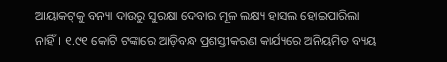ଆୟାକଟ୍‌କୁ ବନ୍ୟା ଦାଉରୁ ସୁରକ୍ଷା ଦେବାର ମୂଳ ଲକ୍ଷ୍ୟ ହାସଲ ହୋଇପାରିଲା ନାହିଁ। ୧.୯୧ କୋଟି ଟଙ୍କାରେ ଆଡ଼ିବନ୍ଧ ପ୍ରଶସ୍ତୀକରଣ କାର୍ଯ୍ୟରେ ଅନିୟମିତ ବ୍ୟୟ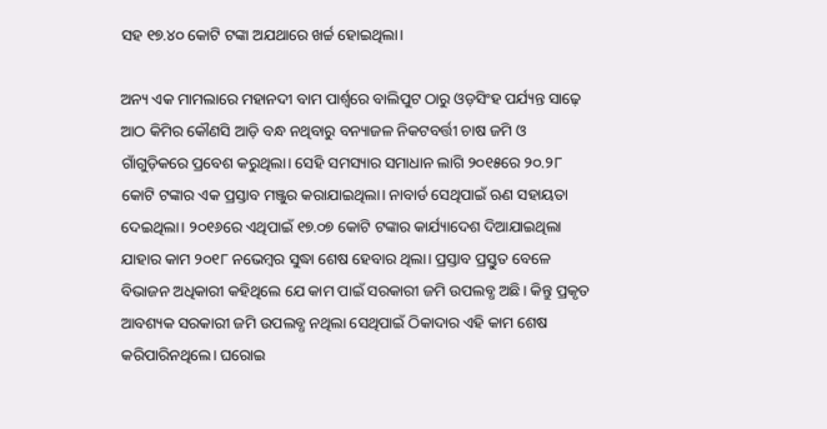ସହ ୧୭.୪୦ କୋଟି ଟଙ୍କା ଅଯଥାରେ ଖର୍ଚ୍ଚ ହୋଇଥିଲା।

ଅନ୍ୟ ଏକ ମାମଲାରେ ମହାନଦୀ ବାମ ପାର୍ଶ୍ବରେ ବାଲିପୁଟ ଠାରୁ ଓଡ଼ସିଂହ ପର୍ଯ୍ୟନ୍ତ ସାଢ଼େ ଆଠ କିମିର କୌଣସି ଆଡ଼ି ବନ୍ଧ ନଥିବାରୁ ବନ୍ୟାଜଳ ନିକଟବର୍ତ୍ତୀ ଚାଷ ଜମି ଓ ଗାଁଗୁଡ଼ିକରେ ପ୍ରବେଶ କରୁଥିଲା। ସେହି ସମସ୍ୟାର ସମାଧାନ ଲାଗି ୨୦୧୫ରେ ୨୦.୨୮ କୋଟି ଟଙ୍କାର ଏକ ପ୍ରସ୍ତାବ ମଞ୍ଜୁର କରାଯାଇଥିଲା। ନାବାର୍ଡ ସେଥିପାଇଁ ଋଣ ସହାୟତା ଦେଇଥିଲା। ୨୦୧୬ରେ ଏଥିପାଇଁ ୧୭.୦୭ କୋଟି ଟଙ୍କାର କାର୍ଯ୍ୟାଦେଶ ଦିଆଯାଇଥିଲା ଯାହାର କାମ ୨୦୧୮ ନଭେମ୍ବର ସୁଦ୍ଧା ଶେଷ ହେବାର ଥିଲା। ପ୍ରସ୍ତାବ ପ୍ରସ୍ତୁତ ବେଳେ ବିଭାଜନ ଅଧିକାରୀ କହିଥିଲେ ଯେ କାମ ପାଇଁ ସରକାରୀ ଜମି ଉପଲବ୍ଧ ଅଛି। କିନ୍ତୁ ପ୍ରକୃତ ଆବଶ୍ୟକ ସରକାରୀ ଜମି ଉପଲବ୍ଧ ନଥିଲା ସେଥିପାଇଁ ଠିକାଦାର ଏହି କାମ ଶେଷ କରିପାରିନଥିଲେ। ଘରୋଇ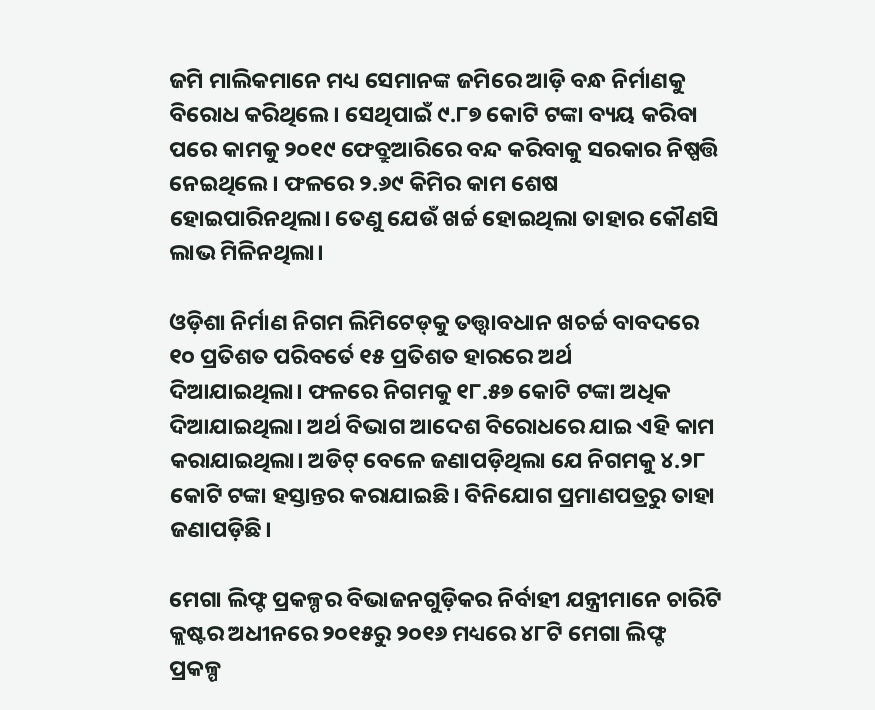ଜମି ମାଲିକମାନେ ମଧ୍ୟ ସେମାନଙ୍କ ଜମିରେ ଆଡ଼ି ବନ୍ଧ ନିର୍ମାଣକୁ ବିରୋଧ କରିଥିଲେ। ସେଥିପାଇଁ ୯.୮୭ କୋଟି ଟଙ୍କା ବ୍ୟୟ କରିବା ପରେ କାମକୁ ୨୦୧୯ ଫେବ୍ରୁଆରିରେ ବନ୍ଦ କରିବାକୁ ସରକାର ନିଷ୍ପତ୍ତି ନେଇଥିଲେ। ଫଳରେ ୨.୬୯ କିମିର କାମ ଶେଷ ହୋଇପାରିନଥିଲା। ତେଣୁ ଯେଉଁ ଖର୍ଚ୍ଚ ହୋଇଥିଲା ତାହାର କୌଣସି ଲାଭ ମିଳିନଥିଲା।

ଓଡ଼ିଶା ନିର୍ମାଣ ନିଗମ ଲିମିଟେଡ୍‌କୁ ତତ୍ତ୍ବାବଧାନ ଖଚର୍ଚ୍ଚ ବାବଦରେ ୧୦ ପ୍ରତିଶତ ପରିବର୍ତେ ୧୫ ପ୍ରତିଶତ ହା‌ରରେ ଅର୍ଥ ଦିଆଯାଇଥିଲା। ‌ଫଳରେ ନିଗମକୁ ୧୮.୫୭ କୋଟି ଟଙ୍କା ଅଧିକ ଦିଆଯାଇଥିଲା। ଅର୍ଥ ବିଭାଗ ଆଦେଶ ବିରୋଧରେ ଯାଇ ଏହି କାମ କରାଯାଇଥିଲା। ଅଡିଟ୍ ବେଳେ ଜଣାପଡ଼ିଥିଲା ଯେ ନିଗମକୁ ୪.୨୮ କୋଟି ଟଙ୍କା ହସ୍ତାନ୍ତର କରାଯାଇଛି। ବିନିଯୋଗ ପ୍ରମାଣପତ୍ରରୁ ତାହା ଜଣାପଡ଼ିଛି।

ମେଗା ଲିଫ୍ଟ ପ୍ରକଳ୍ପର ବିଭାଜନଗୁଡ଼ିକର ନିର୍ବାହୀ ଯନ୍ତ୍ରୀମାନେ ଚାରିଟି କ୍ଲଷ୍ଟର ଅଧୀନରେ ୨୦୧୫ରୁ ୨୦୧୬ ମଧ୍ୟରେ ୪୮ଟି ମେଗା ଲିଫ୍ଟ ପ୍ରକଳ୍ପ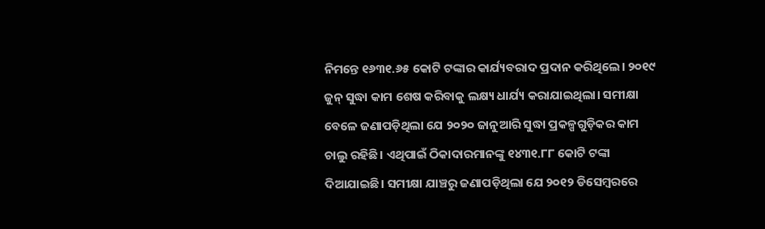ନିମନ୍ତେ ୧୬୩୧.୬୫ କୋଟି ଟଙ୍କାର କାର୍ଯ୍ୟବରାଦ ପ୍ରଦାନ କରିଥିଲେ। ୨୦୧୯ ଜୁନ୍ ସୁଦ୍ଧା କାମ ଶେଷ କରିବାକୁ ଲକ୍ଷ୍ୟ ଧାର୍ଯ୍ୟ କରାଯାଇଥିଲା। ସମୀକ୍ଷା ବେଳେ ଜଣାପଡ଼ିଥିଲା ଯେ ୨୦୨୦ ଜାନୁଆରି ସୁଦ୍ଧା ପ୍ରକଳ୍ପଗୁଡ଼ିକର କାମ ଚାଲୁ ରହିଛି। ଏଥିପାଇଁ ଠିକାଦାରମାନଙ୍କୁ ୧୪୩୧.୮୮ କୋଟି ଟଙ୍କା ଦିଆଯାଇଛି। ସମୀକ୍ଷା ଯାଞ୍ଚରୁ ଜଣାପଡ଼ିଥିଲା ଯେ ୨୦୧୨ ଡିସେମ୍ବରରେ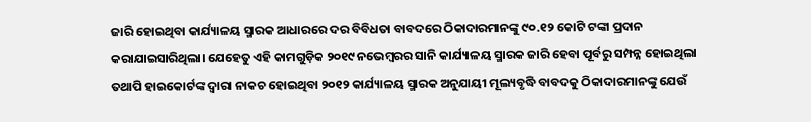ଜାରି ହୋଇଥିବା କାର୍ଯ୍ୟାଳୟ ସ୍ମାରକ ଆଧାରରେ ଦର ବିବିଧତା ବାବଦରେ ଠିକାଦାରମାନଙ୍କୁ ୯୦.୧୨ କୋଟି ଟଙ୍କା ପ୍ରଦାନ କରାଯାଇସାରିଥିଲା। ଯେହେତୁ ଏହି କାମଗୁଡ଼ିକ ୨୦୧୯ ନଭେମ୍ବରର ସାନି କାର୍ଯ୍ୟାଳୟ ସ୍ମାରକ ଜାରି ହେବା ପୂର୍ବରୁ ସମ୍ପନ୍ନ ହୋଇଥିଲା ତଥାପି ହାଇକୋର୍ଟଙ୍କ ଦ୍ବାରା ନାକଚ ହୋଇଥିବା ୨୦୧୨ କାର୍ଯ୍ୟାଳୟ ସ୍ମାରକ ଅନୁଯାୟୀ ମୂଲ୍ୟବୃଦ୍ଧି ବାବଦକୁ ଠିକାଦାରମାନଙ୍କୁ ଯେଉଁ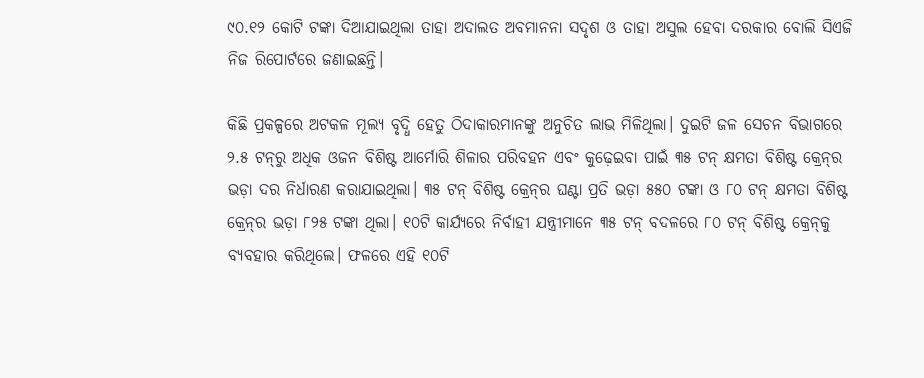୯୦.୧୨ କୋଟି ଟଙ୍କା ଦିଆଯାଇଥିଲା ତାହା ଅଦାଲତ ଅବମାନନା ସଦୃଶ ଓ ତାହା ଅସୁଲ ହେବା ଦରକାର ବୋଲି ସିଏଜି ନିଜ ରିପୋର୍ଟରେ ଜଣାଇଛନ୍ତି।

କିଛି ପ୍ରକଳ୍ପରେ ଅଟକଳ ମୂଲ୍ୟ ବୃଦ୍ଧି ହେତୁ ଠିଦାକାରମାନଙ୍କୁ ଅନୁଚିତ ଲାଭ ମିଳିଥିଲା। ଦୁଇଟି ଜଳ ସେଚନ ବିଭାଗରେ ୨.୫ ଟନ୍‌ରୁ ଅଧିକ ଓଜନ ବିଶିଷ୍ଟ ଆର୍ମୋରି ଶିଳାର ପରିବହନ ଏବଂ କୁଢ଼େଇବା ପାଇଁ ୩୫ ଟନ୍ କ୍ଷମତା ବିଶିଷ୍ଟ କ୍ରେନ୍‌ର ଭଡ଼ା ଦର ନିର୍ଧାରଣ କରାଯାଇଥିଲା। ୩୫ ଟନ୍ ବିଶିଷ୍ଟ କ୍ରେନ୍‌ର ଘଣ୍ଟା ପ୍ରତି ଭଡ଼ା ୫୫୦ ଟଙ୍କା ଓ ୮୦ ଟନ୍ କ୍ଷମତା ବିଶି‌ଷ୍ଟ କ୍ରେନ୍‌ର ଭଡ଼ା ୮୨୫ ଟଙ୍କା ଥିଲା। ୧୦ଟି କାର୍ଯ୍ୟରେ ନିର୍ବାହୀ ଯନ୍ତ୍ରୀମାନେ ୩୫ ଟନ୍ ବଦଳରେ ୮୦ ଟନ୍‌ ବିଶି‌ଷ୍ଟ କ୍ରେନ୍‌କୁ ବ୍ୟବହାର କରିଥିଲେ। ଫଳରେ ଏହି ୧୦ଟି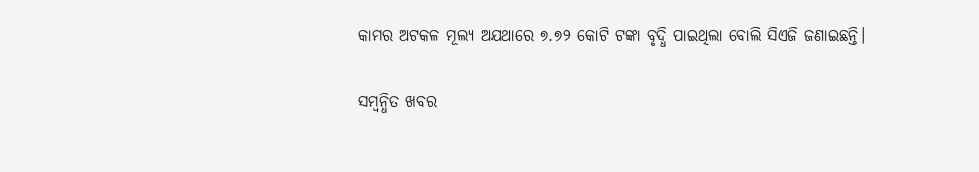କାମର ଅଟକଳ ମୂଲ୍ୟ ଅଯଥାରେ ୭.୭୨ କୋଟି ଟଙ୍କା ବୃଦ୍ଧି ପାଇଥିଲା ବୋଲି ସିଏଜି ଜଣାଇଛନ୍ତି।

ସମ୍ବନ୍ଧିତ ଖବର